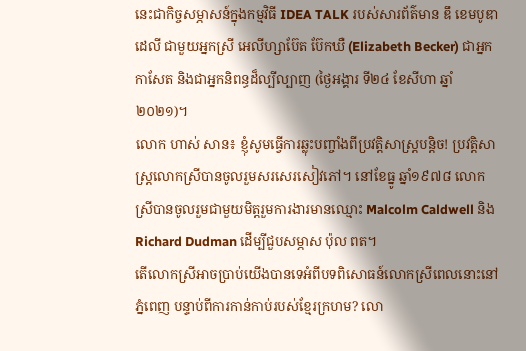នេះជាកិច្ចសម្ភាសន៍ក្នុងកម្មវិធី IDEA TALK របស់សារព័ត៌មាន ឌឹ ខេមបូឌា ដេលី ជាមួយអ្នកស្រី អេលីហ្សាប៊ែត ប៊ែកឃឺ (Elizabeth Becker) ជាអ្នកកាសែត និងជាអ្នកនិពន្ធដ៏ល្បីល្បាញ (ថ្ងៃអង្គារ ទី២៤ ខែសីហា ឆ្នាំ២០២១)។
លោក ហាស់ សាន៖ ខ្ញុំសូមធ្វើការឆ្លុះបញ្ចាំងពីប្រវត្តិសាស្ត្របន្តិច! ប្រវត្តិសាស្ត្រលោកស្រីបានចូលរួមសរសេរសៀវភៅ។ នៅខែធ្នូ ឆ្នាំ១៩៧៨ លោកស្រីបានចូលរួមជាមួយមិត្តរួមការងារមានឈ្មោះ Malcolm Caldwell និង Richard Dudman ដើម្បីជួបសម្ភាស ប៉ុល ពត។
តើលោកស្រីអាចប្រាប់យើងបានទេអំពីបទពិសោធន៍លោកស្រីពេលនោះនៅភ្នំពេញ បន្ទាប់ពីការកាន់កាប់របស់ខ្មែរក្រហម? លោ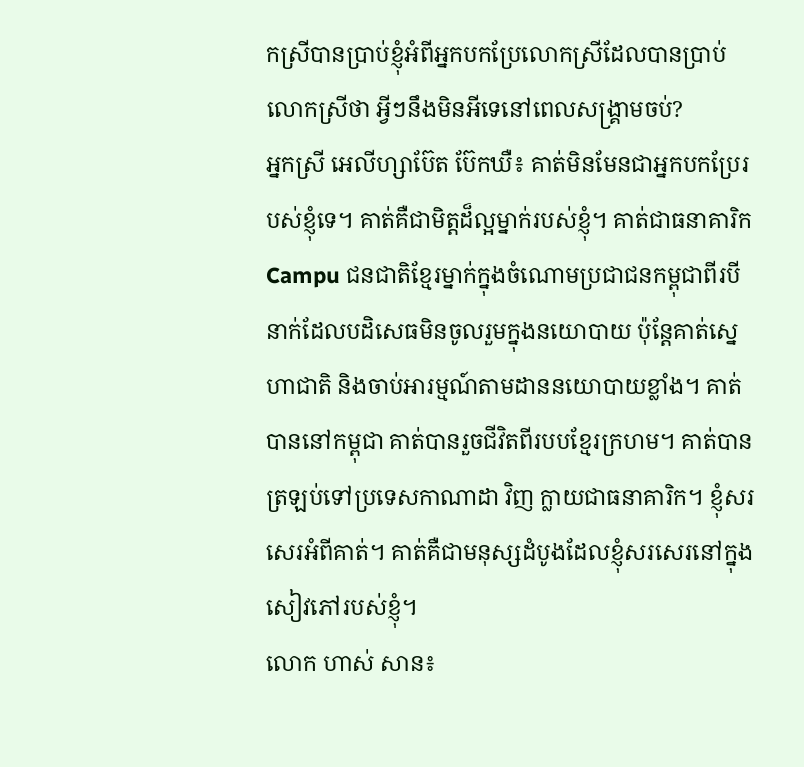កស្រីបានប្រាប់ខ្ញុំអំពីអ្នកបកប្រែលោកស្រីដែលបានប្រាប់លោកស្រីថា អ្វីៗនឹងមិនអីទេនៅពេលសង្គ្រាមចប់?
អ្នកស្រី អេលីហ្សាប៊ែត ប៊ែកឃឺ៖ គាត់មិនមែនជាអ្នកបកប្រែរបស់ខ្ញុំទេ។ គាត់គឺជាមិត្តដ៏ល្អម្នាក់របស់ខ្ញុំ។ គាត់ជាធនាគារិក Campu ជនជាតិខ្មែរម្នាក់ក្នុងចំណោមប្រជាជនកម្ពុជាពីរបីនាក់ដែលបដិសេធមិនចូលរួមក្នុងនយោបាយ ប៉ុន្តែគាត់ស្នេហាជាតិ និងចាប់អារម្មណ៍តាមដាននយោបាយខ្លាំង។ គាត់បាននៅកម្ពុជា គាត់បានរួចជីវិតពីរបបខ្មែរក្រហម។ គាត់បានត្រឡប់ទៅប្រទេសកាណាដា វិញ ក្លាយជាធនាគារិក។ ខ្ញុំសរសេរអំពីគាត់។ គាត់គឺជាមនុស្សដំបូងដែលខ្ញុំសរសេរនៅក្នុងសៀវភៅរបស់ខ្ញុំ។
លោក ហាស់ សាន៖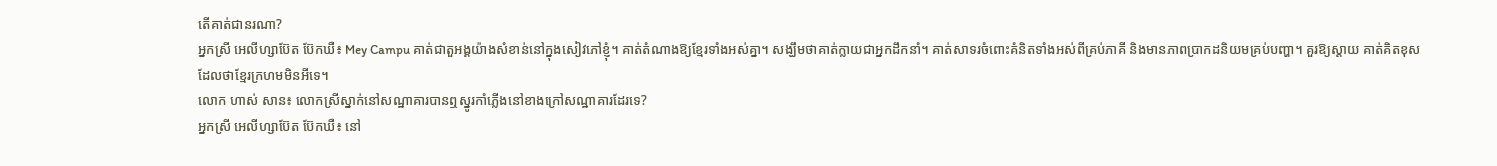តើគាត់ជានរណា?
អ្នកស្រី អេលីហ្សាប៊ែត ប៊ែកឃឺ៖ Mey Campu គាត់ជាតួអង្គយ៉ាងសំខាន់នៅក្នុងសៀវភៅខ្ញុំ។ គាត់តំណាងឱ្យខ្មែរទាំងអស់គ្នា។ សង្ឃឹមថាគាត់ក្លាយជាអ្នកដឹកនាំ។ គាត់សាទរចំពោះគំនិតទាំងអស់ពីគ្រប់ភាគី និងមានភាពប្រាកដនិយមគ្រប់បញ្ហា។ គួរឱ្យស្តាយ គាត់គិតខុសដែលថាខ្មែរក្រហមមិនអីទេ។
លោក ហាស់ សាន៖ លោកស្រីស្នាក់នៅសណ្ឋាគារបានឮស្នូរកាំភ្លើងនៅខាងក្រៅសណ្ឋាគារដែរទេ?
អ្នកស្រី អេលីហ្សាប៊ែត ប៊ែកឃឺ៖ នៅ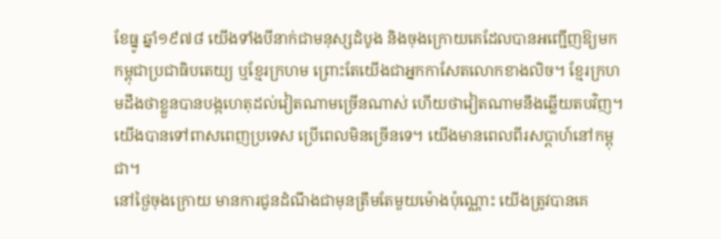ខែធ្នូ ឆ្នាំ១៩៧៨ យើងទាំងបីនាក់ជាមនុស្សដំបូង និងចុងក្រោយគេដែលបានអញ្ជើញឱ្យមកកម្ពុជាប្រជាធិបតេយ្យ ឬខ្មែរក្រហម ព្រោះតែយើងជាអ្នកកាសែតលោកខាងលិច។ ខ្មែរក្រហមដឹងថាខ្លួនបានបង្កហេតុដល់វៀតណាមច្រើនណាស់ ហើយថាវៀតណាមនឹងឆ្លើយតបវិញ។ យើងបានទៅពាសពេញប្រទេស ប្រើពេលមិនច្រើនទេ។ យើងមានពេលពីរសប្តាហ៍នៅកម្ពុជា។
នៅថ្ងៃចុងក្រោយ មានការជូនដំណឹងជាមុនត្រឹមតែមួយម៉ោងប៉ុណ្ណោះ យើងត្រូវបានគេ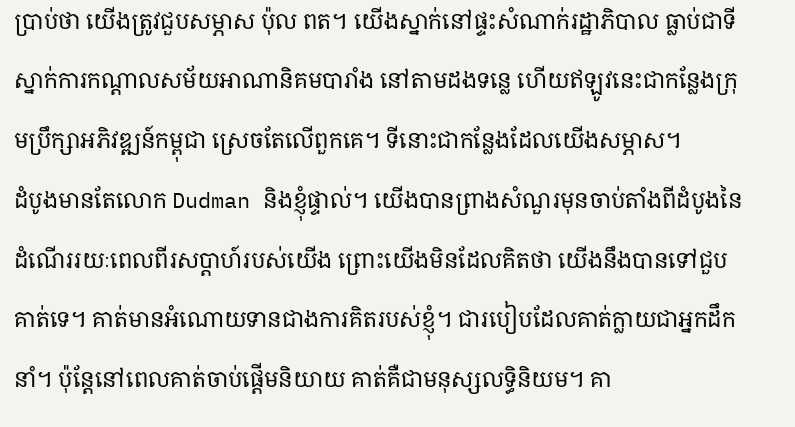ប្រាប់ថា យើងត្រូវជួបសម្ភាស ប៉ុល ពត។ យើងស្នាក់នៅផ្ទះសំណាក់រដ្ឋាភិបាល ធ្លាប់ជាទីស្នាក់ការកណ្តាលសម័យអាណានិគមបារាំង នៅតាមដងទន្លេ ហើយឥឡូវនេះជាកន្លែងក្រុមប្រឹក្សាអភិវឌ្ឍន៍កម្ពុជា ស្រេចតែលើពួកគេ។ ទីនោះជាកន្លែងដែលយើងសម្ភាស។
ដំបូងមានតែលោក Dudman និងខ្ញុំផ្ទាល់។ យើងបានព្រាងសំណួរមុនចាប់តាំងពីដំបូងនៃដំណើររយៈពេលពីរសប្តាហ៍របស់យើង ព្រោះយើងមិនដែលគិតថា យើងនឹងបានទៅជួបគាត់ទេ។ គាត់មានអំណោយទានជាងការគិតរបស់ខ្ញុំ។ ជារបៀបដែលគាត់ក្លាយជាអ្នកដឹកនាំ។ ប៉ុន្តែនៅពេលគាត់ចាប់ផ្តើមនិយាយ គាត់គឺជាមនុស្សលទ្ធិនិយម។ គា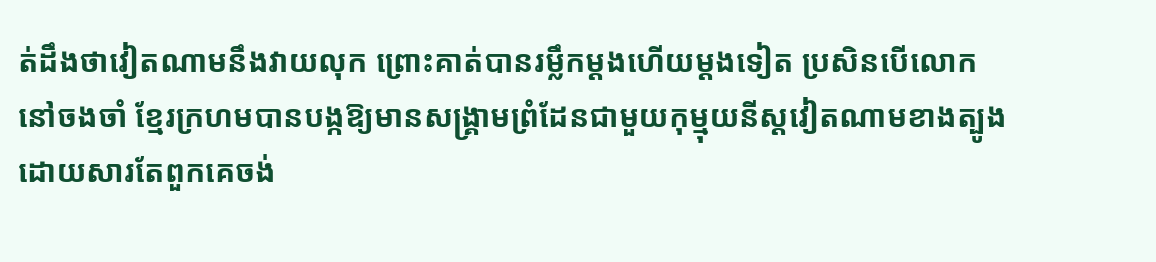ត់ដឹងថាវៀតណាមនឹងវាយលុក ព្រោះគាត់បានរម្លឹកម្តងហើយម្តងទៀត ប្រសិនបើលោកនៅចងចាំ ខ្មែរក្រហមបានបង្កឱ្យមានសង្គ្រាមព្រំដែនជាមួយកុម្មុយនីស្តវៀតណាមខាងត្បូង ដោយសារតែពួកគេចង់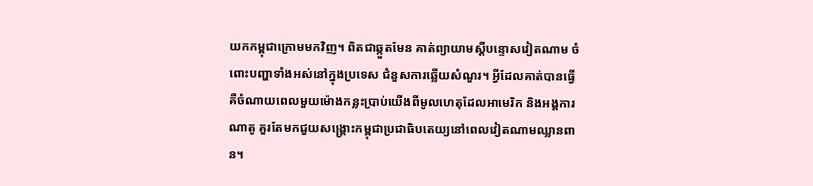យកកម្ពុជាក្រោមមកវិញ។ ពិតជាឆ្កួតមែន គាត់ព្យាយាមស្ដីបន្ទោសវៀតណាម ចំពោះបញ្ហាទាំងអស់នៅក្នុងប្រទេស ជំនួសការឆ្លើយសំណួរ។ អ្វីដែលគាត់បានធ្វើ គឺចំណាយពេលមួយម៉ោងកន្លះប្រាប់យើងពីមូលហេតុដែលអាមេរិក និងអង្គការណាតូ គួរតែមកជួយសង្គ្រោះកម្ពុជាប្រជាធិបតេយ្យនៅពេលវៀតណាមឈ្លានពាន។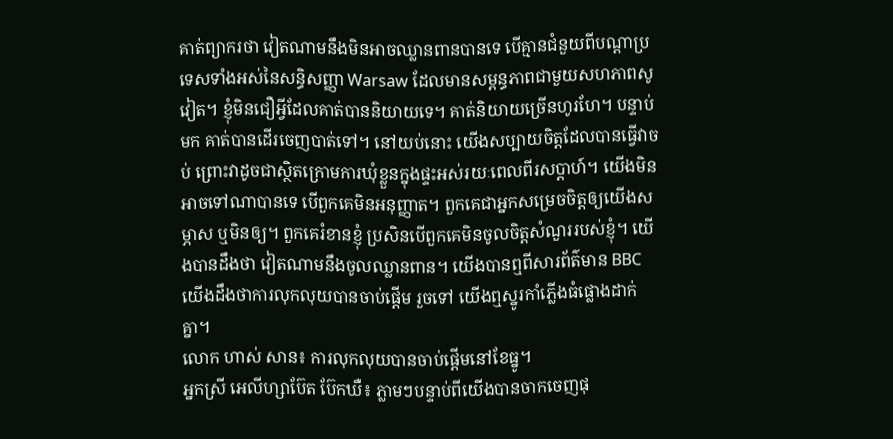គាត់ព្យាករថា វៀតណាមនឹងមិនអាចឈ្លានពានបានទេ បើគ្មានជំនួយពីបណ្តាប្រទេសទាំងអស់នៃសន្ធិសញ្ញា Warsaw ដែលមានសម្ពន្ធភាពជាមួយសហភាពសូវៀត។ ខ្ញុំមិនជឿអ្វីដែលគាត់បាននិយាយទេ។ គាត់និយាយច្រើនហូរហែ។ បន្ទាប់មក គាត់បានដើរចេញបាត់ទៅ។ នៅយប់នោះ យើងសប្បាយចិត្តដែលបានធ្វើវាចប់ ព្រោះវាដូចជាស្ថិតក្រោមការឃុំខ្លួនក្នុងផ្ទះអស់រយៈពេលពីរសប្តាហ៍។ យើងមិនអាចទៅណាបានទេ បើពួកគេមិនអនុញ្ញាត។ ពួកគេជាអ្នកសម្រេចចិត្តឲ្យយើងសម្ភាស ឬមិនឲ្យ។ ពួកគេរំខានខ្ញុំ ប្រសិនបើពួកគេមិនចូលចិត្តសំណួររបស់ខ្ញុំ។ យើងបានដឹងថា វៀតណាមនឹងចូលឈ្លានពាន។ យើងបានឮពីសារព័ត៌មាន BBC យើងដឹងថាការលុកលុយបានចាប់ផ្តើម រួចទៅ យើងឮស្នូរកាំភ្លើងធំផ្លោងដាក់គ្នា។
លោក ហាស់ សាន៖ ការលុកលុយបានចាប់ផ្តើមនៅខែធ្នូ។
អ្នកស្រី អេលីហ្សាប៊ែត ប៊ែកឃឺ៖ ភ្លាមៗបន្ទាប់ពីយើងបានចាកចេញផុ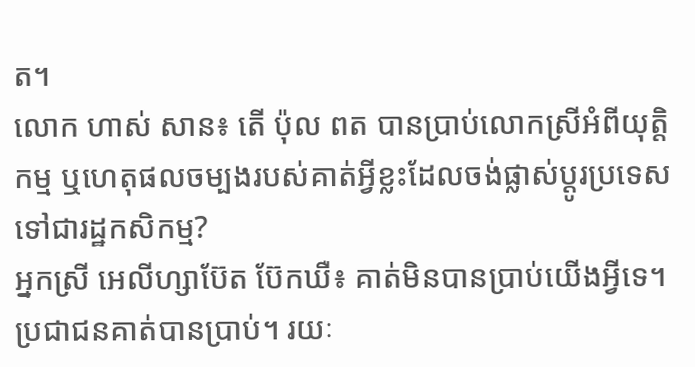ត។
លោក ហាស់ សាន៖ តើ ប៉ុល ពត បានប្រាប់លោកស្រីអំពីយុត្តិកម្ម ឬហេតុផលចម្បងរបស់គាត់អ្វីខ្លះដែលចង់ផ្លាស់ប្ដូរប្រទេសទៅជារដ្ឋកសិកម្ម?
អ្នកស្រី អេលីហ្សាប៊ែត ប៊ែកឃឺ៖ គាត់មិនបានប្រាប់យើងអ្វីទេ។ ប្រជាជនគាត់បានប្រាប់។ រយៈ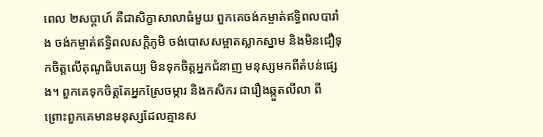ពេល ២សប្តាហ៍ គឺជាសិក្ខាសាលាធំមួយ ពួកគេចង់កម្ចាត់ឥទ្ធិពលបារាំង ចង់កម្ចាត់ឥទ្ធិពលសក្ដិភូមិ ចង់បោសសម្អាតស្លាកស្នាម និងមិនជឿទុកចិត្តលើគុណូធិបតេយ្យ មិនទុកចិត្តអ្នកជំនាញ មនុស្សមកពីតំបន់ផ្សេង។ ពួកគេទុកចិត្តតែអ្នកស្រែចម្ការ និងកសិករ ជារឿងឆ្កួតលីលា ពីព្រោះពួកគេមានមនុស្សដែលគ្មានស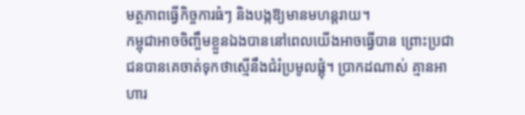មត្ថភាពធ្វើកិច្ចការធំៗ និងបង្កឱ្យមានមហន្តរាយ។
កម្ពុជាអាចចិញ្ចឹមខ្លួនឯងបាននៅពេលយើងអាចធ្វើបាន ព្រោះប្រជាជនបានគេចាត់ទុកថាស្មើនឹងជំរំប្រមូលផ្តុំ។ ប្រាកដណាស់ គ្មានអាហារ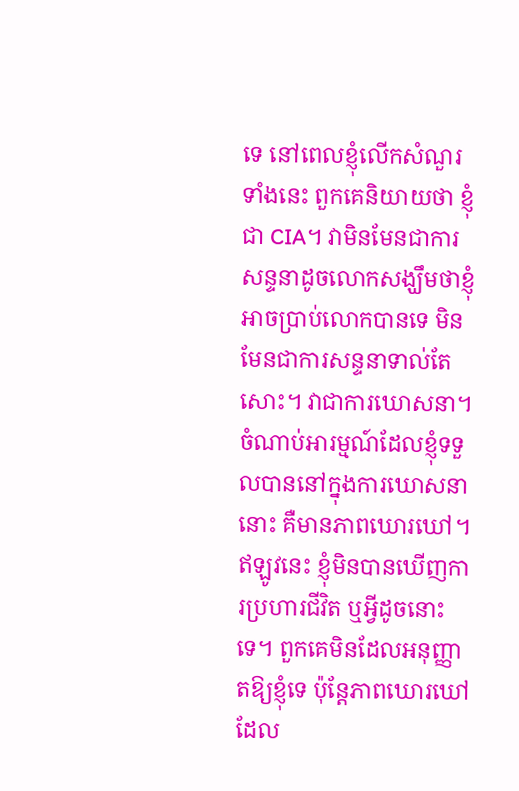ទេ នៅពេលខ្ញុំលើកសំណួរទាំងនេះ ពួកគេនិយាយថា ខ្ញុំជា CIA។ វាមិនមែនជាការសន្ទនាដូចលោកសង្ឃឹមថាខ្ញុំអាចប្រាប់លោកបានទេ មិនមែនជាការសន្ទនាទាល់តែសោះ។ វាជាការឃោសនា។ ចំណាប់អារម្មណ៍ដែលខ្ញុំទទួលបាននៅក្នុងការឃោសនានោះ គឺមានភាពឃោរឃៅ។
ឥឡូវនេះ ខ្ញុំមិនបានឃើញការប្រហារជីវិត ឬអ្វីដូចនោះទេ។ ពួកគេមិនដែលអនុញ្ញាតឱ្យខ្ញុំទេ ប៉ុន្តែភាពឃោរឃៅដែល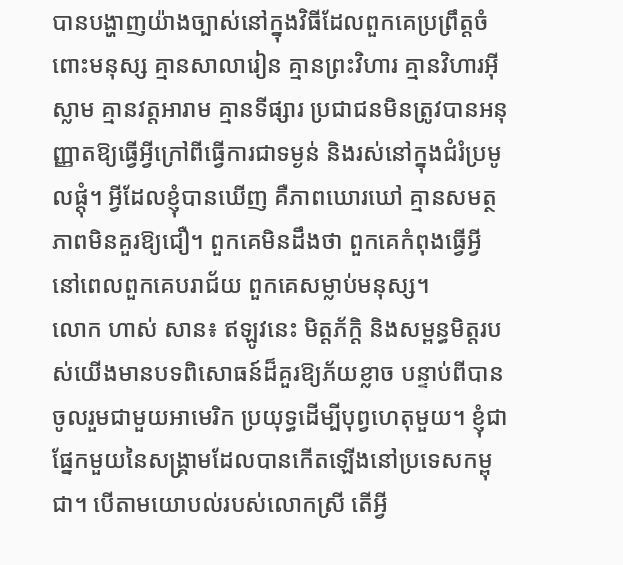បានបង្ហាញយ៉ាងច្បាស់នៅក្នុងវិធីដែលពួកគេប្រព្រឹត្តចំពោះមនុស្ស គ្មានសាលារៀន គ្មានព្រះវិហារ គ្មានវិហារអ៊ីស្លាម គ្មានវត្តអារាម គ្មានទីផ្សារ ប្រជាជនមិនត្រូវបានអនុញ្ញាតឱ្យធ្វើអ្វីក្រៅពីធ្វើការជាទម្ងន់ និងរស់នៅក្នុងជំរំប្រមូលផ្តុំ។ អ្វីដែលខ្ញុំបានឃើញ គឺភាពឃោរឃៅ គ្មានសមត្ថភាពមិនគួរឱ្យជឿ។ ពួកគេមិនដឹងថា ពួកគេកំពុងធ្វើអ្វី នៅពេលពួកគេបរាជ័យ ពួកគេសម្លាប់មនុស្ស។
លោក ហាស់ សាន៖ ឥឡូវនេះ មិត្តភ័ក្ដិ និងសម្ពន្ធមិត្តរបស់យើងមានបទពិសោធន៍ដ៏គួរឱ្យភ័យខ្លាច បន្ទាប់ពីបានចូលរួមជាមួយអាមេរិក ប្រយុទ្ធដើម្បីបុព្វហេតុមួយ។ ខ្ញុំជាផ្នែកមួយនៃសង្គ្រាមដែលបានកើតឡើងនៅប្រទេសកម្ពុជា។ បើតាមយោបល់របស់លោកស្រី តើអ្វី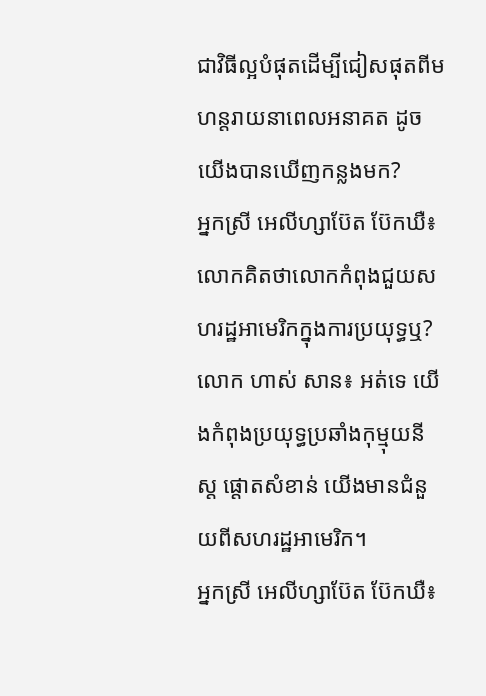ជាវិធីល្អបំផុតដើម្បីជៀសផុតពីមហន្តរាយនាពេលអនាគត ដូចយើងបានឃើញកន្លងមក?
អ្នកស្រី អេលីហ្សាប៊ែត ប៊ែកឃឺ៖ លោកគិតថាលោកកំពុងជួយសហរដ្ឋអាមេរិកក្នុងការប្រយុទ្ធឬ?
លោក ហាស់ សាន៖ អត់ទេ យើងកំពុងប្រយុទ្ធប្រឆាំងកុម្មុយនីស្ត ផ្ដោតសំខាន់ យើងមានជំនួយពីសហរដ្ឋអាមេរិក។
អ្នកស្រី អេលីហ្សាប៊ែត ប៊ែកឃឺ៖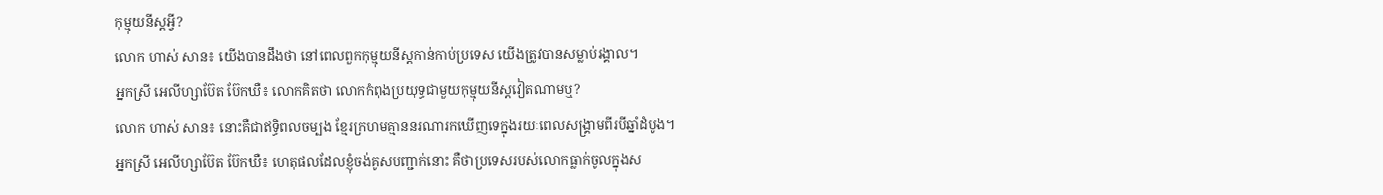កុម្មុយនីស្តអ្វី?
លោក ហាស់ សាន៖ យើងបានដឹងថា នៅពេលពួកកុម្មុយនីស្តកាន់កាប់ប្រទេស យើងត្រូវបានសម្លាប់រង្គាល។
អ្នកស្រី អេលីហ្សាប៊ែត ប៊ែកឃឺ៖ លោកគិតថា លោកកំពុងប្រយុទ្ធជាមួយកុម្មុយនីស្តវៀតណាមឬ?
លោក ហាស់ សាន៖ នោះគឺជាឥទ្ធិពលចម្បង ខ្មែរក្រហមគ្មាននរណារកឃើញទេក្នុងរយៈពេលសង្គ្រាមពីរបីឆ្នាំដំបូង។
អ្នកស្រី អេលីហ្សាប៊ែត ប៊ែកឃឺ៖ ហេតុផលដែលខ្ញុំចង់គូសបញ្ជាក់នោះ គឺថាប្រទេសរបស់លោកធ្លាក់ចូលក្នុងស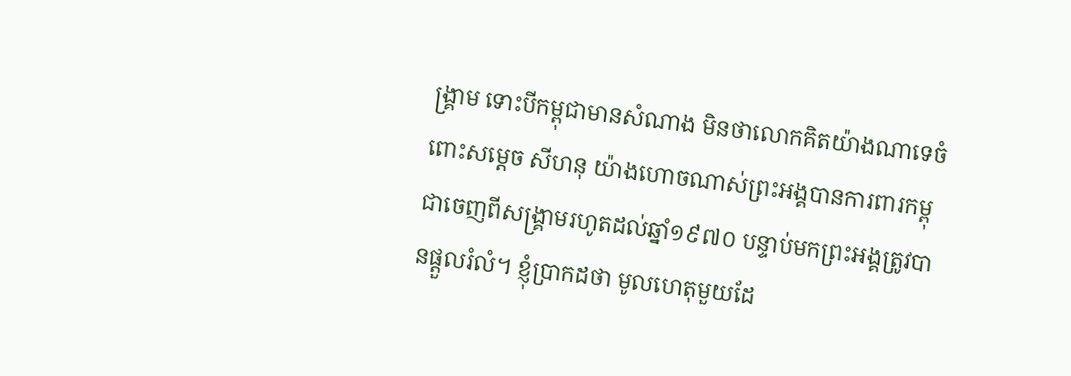ង្គ្រាម ទោះបីកម្ពុជាមានសំណាង មិនថាលោកគិតយ៉ាងណាទេចំពោះសម្តេច សីហនុ យ៉ាងហោចណាស់ព្រះអង្គបានការពារកម្ពុជាចេញពីសង្គ្រាមរហូតដល់ឆ្នាំ១៩៧០ បន្ទាប់មកព្រះអង្គត្រូវបានផ្តួលរំលំ។ ខ្ញុំប្រាកដថា មូលហេតុមួយដែ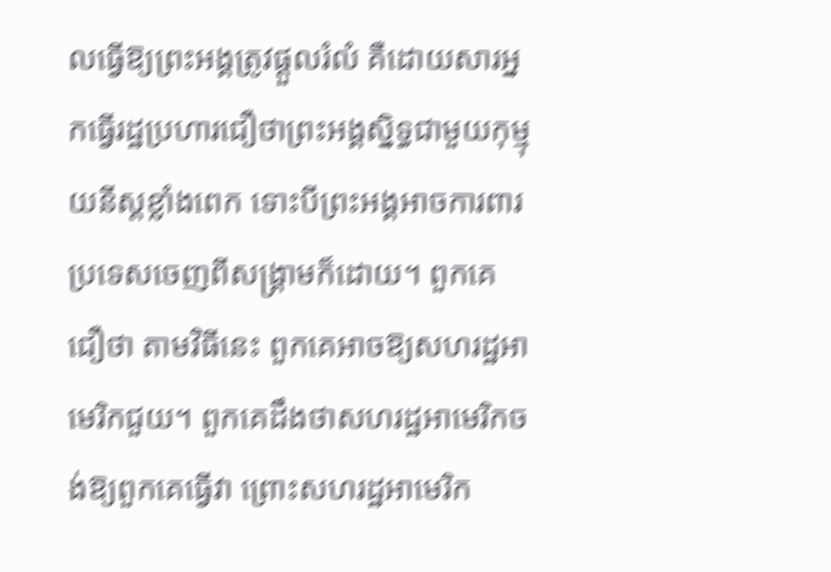លធ្វើឱ្យព្រះអង្គត្រូវផ្តួលរំលំ គឺដោយសារអ្នកធ្វើរដ្ឋប្រហារជឿថាព្រះអង្គស្និទ្ធជាមួយកុម្មុយនីស្តខ្លាំងពេក ទោះបីព្រះអង្គអាចការពារប្រទេសចេញពីសង្គ្រាមក៏ដោយ។ ពួកគេជឿថា តាមវិធីនេះ ពួកគេអាចឱ្យសហរដ្ឋអាមេរិកជួយ។ ពួកគេដឹងថាសហរដ្ឋអាមេរិកចង់ឱ្យពួកគេធ្វើវា ព្រោះសហរដ្ឋអាមេរិក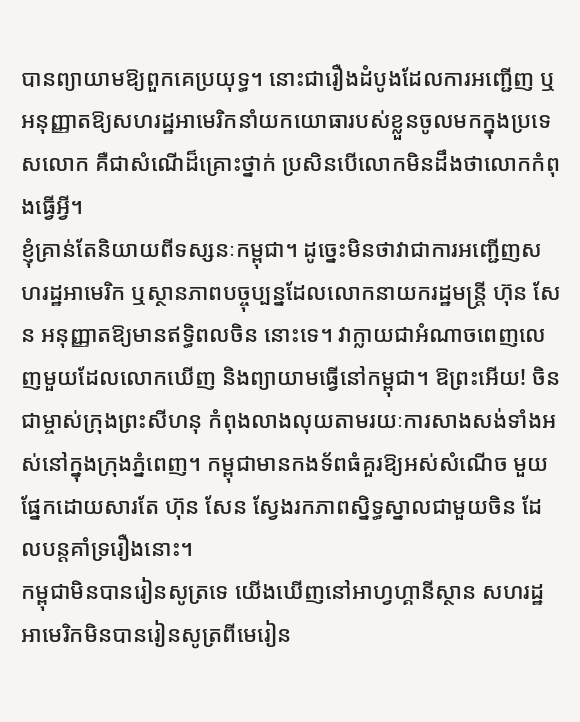បានព្យាយាមឱ្យពួកគេប្រយុទ្ធ។ នោះជារឿងដំបូងដែលការអញ្ជើញ ឬអនុញ្ញាតឱ្យសហរដ្ឋអាមេរិកនាំយកយោធារបស់ខ្លួនចូលមកក្នុងប្រទេសលោក គឺជាសំណើដ៏គ្រោះថ្នាក់ ប្រសិនបើលោកមិនដឹងថាលោកកំពុងធ្វើអ្វី។
ខ្ញុំគ្រាន់តែនិយាយពីទស្សនៈកម្ពុជា។ ដូច្នេះមិនថាវាជាការអញ្ជើញសហរដ្ឋអាមេរិក ឬស្ថានភាពបច្ចុប្បន្នដែលលោកនាយករដ្ឋមន្ត្រី ហ៊ុន សែន អនុញ្ញាតឱ្យមានឥទ្ធិពលចិន នោះទេ។ វាក្លាយជាអំណាចពេញលេញមួយដែលលោកឃើញ និងព្យាយាមធ្វើនៅកម្ពុជា។ ឱព្រះអើយ! ចិនជាម្ចាស់ក្រុងព្រះសីហនុ កំពុងលាងលុយតាមរយៈការសាងសង់ទាំងអស់នៅក្នុងក្រុងភ្នំពេញ។ កម្ពុជាមានកងទ័ពធំគួរឱ្យអស់សំណើច មួយផ្នែកដោយសារតែ ហ៊ុន សែន ស្វែងរកភាពស្និទ្ធស្នាលជាមួយចិន ដែលបន្តគាំទ្ររឿងនោះ។
កម្ពុជាមិនបានរៀនសូត្រទេ យើងឃើញនៅអាហ្វហ្គានីស្ថាន សហរដ្ឋអាមេរិកមិនបានរៀនសូត្រពីមេរៀន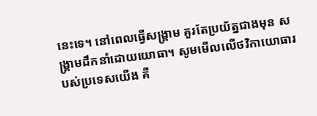នេះទេ។ នៅពេលធ្វើសង្គ្រាម គួរតែប្រយ័ត្នជាងមុន សង្គ្រាមដឹកនាំដោយយោធា។ សូមមើលលើថវិកាយោធារបស់ប្រទេសយើង គឺ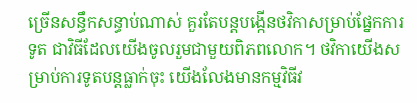ច្រើនសន្ធឹកសន្ធាប់ណាស់ គួរតែបន្តបង្កើនថវិកាសម្រាប់ផ្នែកការទូត ជាវិធីដែលយើងចូលរួមជាមួយពិភពលោក។ ថវិកាយើងសម្រាប់ការទូតបន្តធ្លាក់ចុះ យើងលែងមានកម្មវិធីវ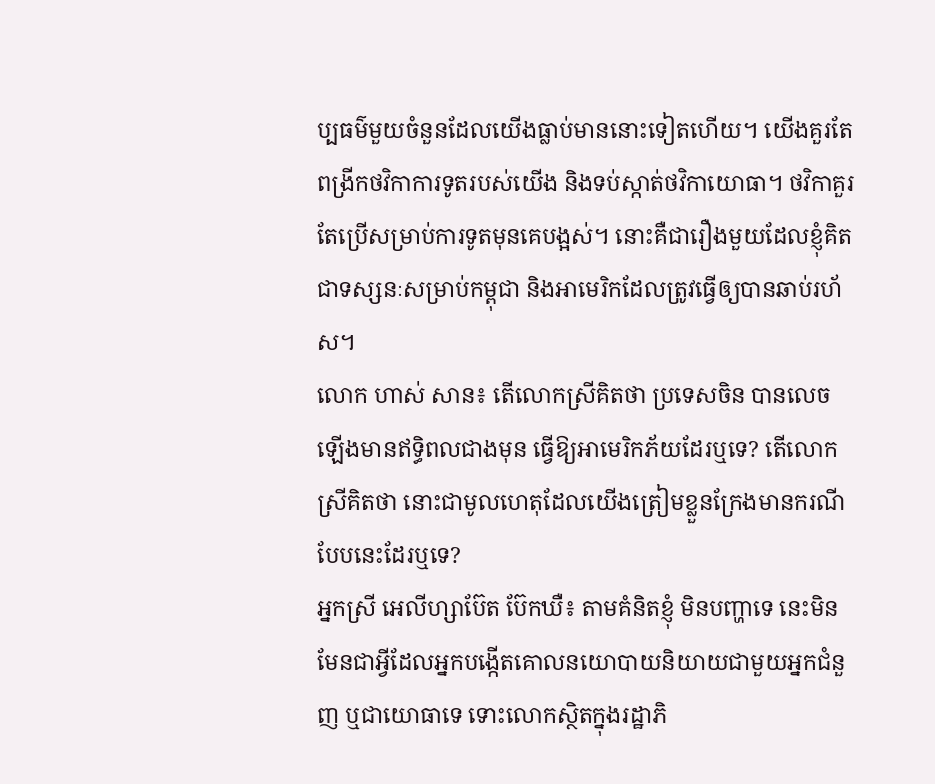ប្បធម៌មួយចំនួនដែលយើងធ្លាប់មាននោះទៀតហើយ។ យើងគួរតែពង្រីកថវិកាការទូតរបស់យើង និងទប់ស្កាត់ថវិកាយោធា។ ថវិកាគួរតែប្រើសម្រាប់ការទូតមុនគេបង្អស់។ នោះគឺជារឿងមួយដែលខ្ញុំគិត ជាទស្សនៈសម្រាប់កម្ពុជា និងអាមេរិកដែលត្រូវធ្វើឲ្យបានឆាប់រហ័ស។
លោក ហាស់ សាន៖ តើលោកស្រីគិតថា ប្រទេសចិន បានលេចឡើងមានឥទ្ធិពលជាងមុន ធ្វើឱ្យអាមេរិកភ័យដែរឬទេ? តើលោកស្រីគិតថា នោះជាមូលហេតុដែលយើងត្រៀមខ្លួនក្រែងមានករណីបែបនេះដែរឬទេ?
អ្នកស្រី អេលីហ្សាប៊ែត ប៊ែកឃឺ៖ តាមគំនិតខ្ញុំ មិនបញ្ហាទេ នេះមិនមែនជាអ្វីដែលអ្នកបង្កើតគោលនយោបាយនិយាយជាមួយអ្នកជំនួញ ឬជាយោធាទេ ទោះលោកស្ថិតក្នុងរដ្ឋាភិ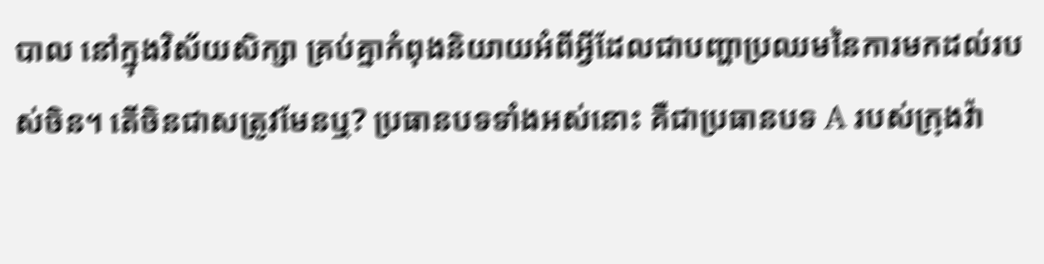បាល នៅក្នុងវិស័យសិក្សា គ្រប់គ្នាកំពុងនិយាយអំពីអ្វីដែលជាបញ្ហាប្រឈមនៃការមកដល់របស់ចិន។ តើចិនជាសត្រូវមែនឬ? ប្រធានបទទាំងអស់នោះ គឺជាប្រធានបទ A របស់ក្រុងវ៉ា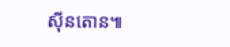ស៊ីនតោន៕